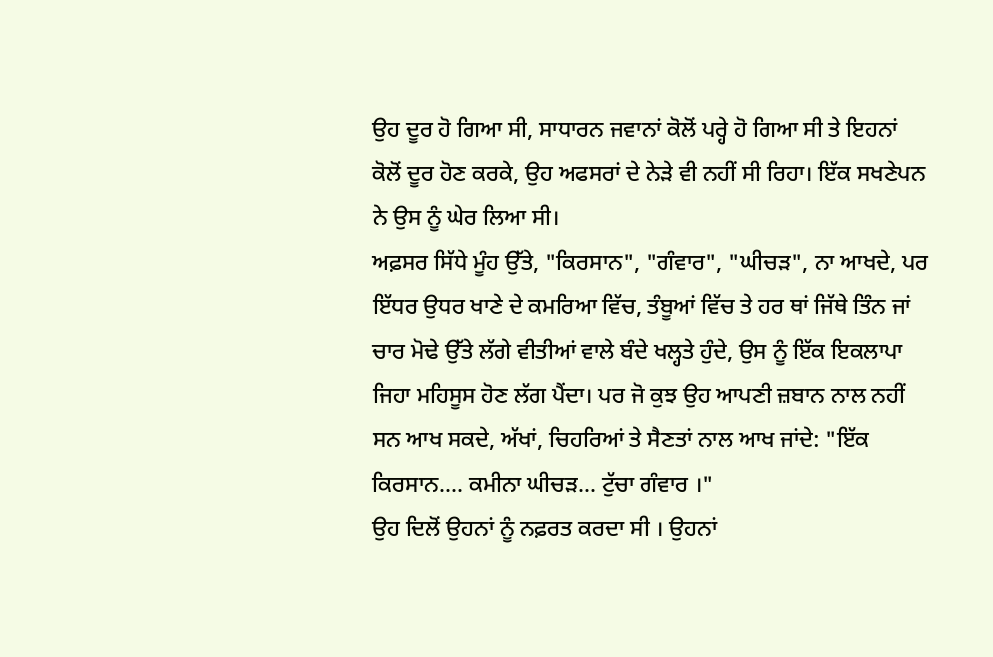ਉਹ ਦੂਰ ਹੋ ਗਿਆ ਸੀ, ਸਾਧਾਰਨ ਜਵਾਨਾਂ ਕੋਲੋਂ ਪਰ੍ਹੇ ਹੋ ਗਿਆ ਸੀ ਤੇ ਇਹਨਾਂ ਕੋਲੋਂ ਦੂਰ ਹੋਣ ਕਰਕੇ, ਉਹ ਅਫਸਰਾਂ ਦੇ ਨੇੜੇ ਵੀ ਨਹੀਂ ਸੀ ਰਿਹਾ। ਇੱਕ ਸਖਣੇਪਨ ਨੇ ਉਸ ਨੂੰ ਘੇਰ ਲਿਆ ਸੀ।
ਅਫ਼ਸਰ ਸਿੱਧੇ ਮੂੰਹ ਉੱਤੇ, "ਕਿਰਸਾਨ", "ਗੰਵਾਰ", "ਘੀਚੜ", ਨਾ ਆਖਦੇ, ਪਰ ਇੱਧਰ ਉਧਰ ਖਾਣੇ ਦੇ ਕਮਰਿਆ ਵਿੱਚ, ਤੰਬੂਆਂ ਵਿੱਚ ਤੇ ਹਰ ਥਾਂ ਜਿੱਥੇ ਤਿੰਨ ਜਾਂ ਚਾਰ ਮੋਢੇ ਉੱਤੇ ਲੱਗੇ ਵੀਤੀਆਂ ਵਾਲੇ ਬੰਦੇ ਖਲ੍ਹਤੇ ਹੁੰਦੇ, ਉਸ ਨੂੰ ਇੱਕ ਇਕਲਾਪਾ ਜਿਹਾ ਮਹਿਸੂਸ ਹੋਣ ਲੱਗ ਪੈਂਦਾ। ਪਰ ਜੋ ਕੁਝ ਉਹ ਆਪਣੀ ਜ਼ਬਾਨ ਨਾਲ ਨਹੀਂ ਸਨ ਆਖ ਸਕਦੇ, ਅੱਖਾਂ, ਚਿਹਰਿਆਂ ਤੇ ਸੈਣਤਾਂ ਨਾਲ ਆਖ ਜਾਂਦੇ: "ਇੱਕ ਕਿਰਸਾਨ.... ਕਮੀਨਾ ਘੀਚੜ... ਟੁੱਚਾ ਗੰਵਾਰ ।"
ਉਹ ਦਿਲੋਂ ਉਹਨਾਂ ਨੂੰ ਨਫ਼ਰਤ ਕਰਦਾ ਸੀ । ਉਹਨਾਂ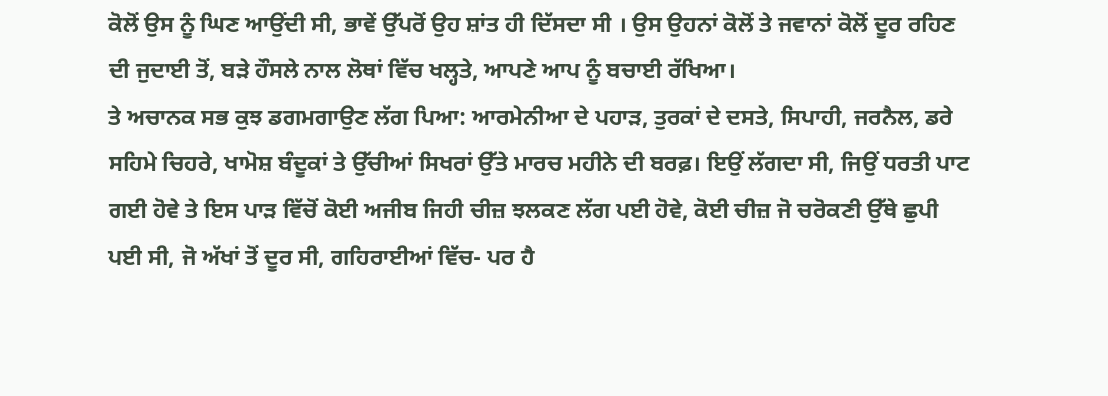ਕੋਲੋਂ ਉਸ ਨੂੰ ਘਿਣ ਆਉਂਦੀ ਸੀ, ਭਾਵੇਂ ਉੱਪਰੋਂ ਉਹ ਸ਼ਾਂਤ ਹੀ ਦਿੱਸਦਾ ਸੀ । ਉਸ ਉਹਨਾਂ ਕੋਲੋਂ ਤੇ ਜਵਾਨਾਂ ਕੋਲੋਂ ਦੂਰ ਰਹਿਣ ਦੀ ਜੁਦਾਈ ਤੋਂ, ਬੜੇ ਹੌਸਲੇ ਨਾਲ ਲੋਥਾਂ ਵਿੱਚ ਖਲ੍ਹਤੇ, ਆਪਣੇ ਆਪ ਨੂੰ ਬਚਾਈ ਰੱਖਿਆ।
ਤੇ ਅਚਾਨਕ ਸਭ ਕੁਝ ਡਗਮਗਾਉਣ ਲੱਗ ਪਿਆ: ਆਰਮੇਨੀਆ ਦੇ ਪਹਾੜ, ਤੁਰਕਾਂ ਦੇ ਦਸਤੇ, ਸਿਪਾਹੀ, ਜਰਨੈਲ, ਡਰੇ ਸਹਿਮੇ ਚਿਹਰੇ, ਖਾਮੋਸ਼ ਬੰਦੂਕਾਂ ਤੇ ਉੱਚੀਆਂ ਸਿਖਰਾਂ ਉੱਤੇ ਮਾਰਚ ਮਹੀਨੇ ਦੀ ਬਰਫ਼। ਇਉਂ ਲੱਗਦਾ ਸੀ, ਜਿਉਂ ਧਰਤੀ ਪਾਟ ਗਈ ਹੋਵੇ ਤੇ ਇਸ ਪਾੜ ਵਿੱਚੋਂ ਕੋਈ ਅਜੀਬ ਜਿਹੀ ਚੀਜ਼ ਝਲਕਣ ਲੱਗ ਪਈ ਹੋਵੇ, ਕੋਈ ਚੀਜ਼ ਜੋ ਚਰੋਕਣੀ ਉੱਥੇ ਛੁਪੀ ਪਈ ਸੀ, ਜੋ ਅੱਖਾਂ ਤੋਂ ਦੂਰ ਸੀ, ਗਹਿਰਾਈਆਂ ਵਿੱਚ- ਪਰ ਹੈ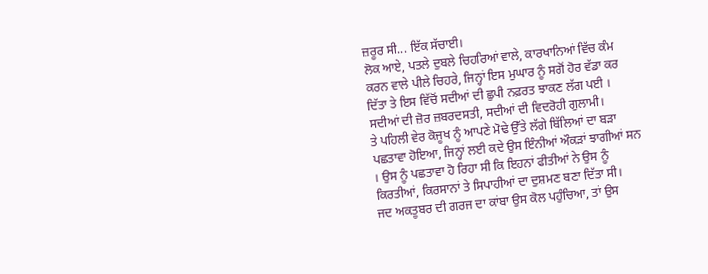ਜ਼ਰੂਰ ਸੀ... ਇੱਕ ਸੱਚਾਈ।
ਲੋਕ ਆਏ, ਪਤਲੇ ਦੁਬਲੇ ਚਿਹਰਿਆਂ ਵਾਲੇ, ਕਾਰਖਾਨਿਆਂ ਵਿੱਚ ਕੰਮ ਕਰਨ ਵਾਲੇ ਪੀਲੇ ਚਿਹਰੇ, ਜਿਨ੍ਹਾਂ ਇਸ ਮੁਘਾਰ ਨੂੰ ਸਗੋਂ ਹੋਰ ਵੱਡਾ ਕਰ ਦਿੱਤਾ ਤੇ ਇਸ ਵਿੱਚੋਂ ਸਦੀਆਂ ਦੀ ਛੁਪੀ ਨਫ਼ਰਤ ਝਾਕਣ ਲੱਗ ਪਈ । ਸਦੀਆਂ ਦੀ ਜ਼ੋਰ ਜ਼ਬਰਦਸਤੀ, ਸਦੀਆਂ ਦੀ ਵਿਦਰੋਹੀ ਗੁਲਾਮੀ।
ਤੇ ਪਹਿਲੀ ਵੇਰ ਕੋਜੂਖ ਨੂੰ ਆਪਣੇ ਮੋਢੇ ਉੱਤੇ ਲੱਗੇ ਬਿੱਲਿਆਂ ਦਾ ਬੜਾ ਪਛਤਾਵਾ ਹੋਇਆ, ਜਿਨ੍ਹਾਂ ਲਈ ਕਦੇ ਉਸ ਇੰਨੀਆਂ ਔਕੜਾਂ ਝਾਗੀਆਂ ਸਨ । ਉਸ ਨੂੰ ਪਛਤਾਵਾ ਹੋ ਰਿਹਾ ਸੀ ਕਿ ਇਹਨਾਂ ਫੀਤੀਆਂ ਨੇ ਉਸ ਨੂੰ ਕਿਰਤੀਆਂ, ਕਿਰਸਾਨਾਂ ਤੇ ਸਿਪਾਹੀਆਂ ਦਾ ਦੁਸ਼ਮਣ ਬਣਾ ਦਿੱਤਾ ਸੀ।
ਜਦ ਅਕਤੂਬਰ ਦੀ ਗਰਜ ਦਾ ਕਾਂਬਾ ਉਸ ਕੋਲ ਪਹੁੰਚਿਆ, ਤਾਂ ਉਸ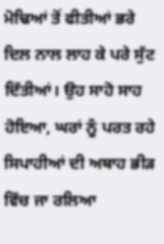ਮੋਢਿਆਂ ਤੋਂ ਫੀਤੀਆਂ ਭਰੇ ਦਿਲ ਨਾਲ ਲਾਹ ਕੇ ਪਰੇ ਸੁੱਟ ਦਿੱਤੀਆਂ। ਉਹ ਸਾਹੋ ਸਾਹ ਹੋਇਆ, ਘਰਾਂ ਨੂੰ ਪਰਤ ਰਹੇ ਸਿਪਾਹੀਆਂ ਦੀ ਅਥਾਹ ਭੀੜ ਵਿੱਚ ਜਾ ਰਲਿਆ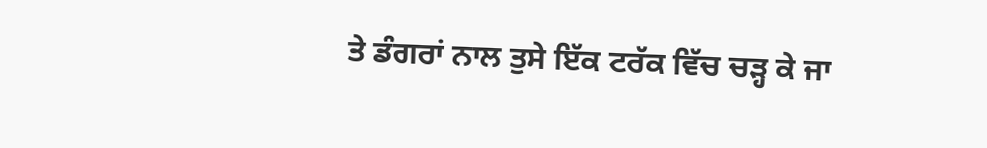ਤੇ ਡੰਗਰਾਂ ਨਾਲ ਤੁਸੇ ਇੱਕ ਟਰੱਕ ਵਿੱਚ ਚੜ੍ਹ ਕੇ ਜਾ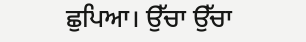ਛੁਪਿਆ। ਉੱਚਾ ਉੱਚਾ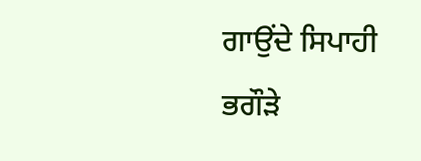ਗਾਉਂਦੇ ਸਿਪਾਹੀ ਭਗੌੜੇ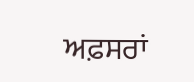ਅਫ਼ਸਰਾਂ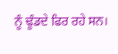ਨੂੰ ਢੂੰਡਦੇ ਫਿਰ ਰਹੇ ਸਨ।